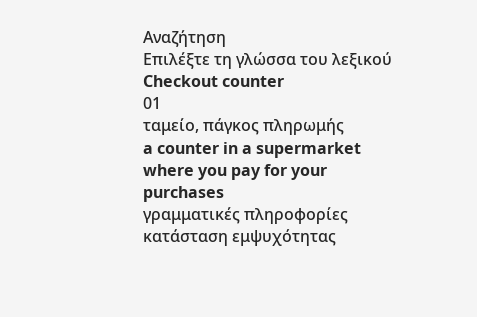Αναζήτηση
Επιλέξτε τη γλώσσα του λεξικού
Checkout counter
01
ταμείο, πάγκος πληρωμής
a counter in a supermarket where you pay for your purchases
γραμματικές πληροφορίες
κατάσταση εμψυχότητας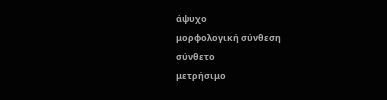άψυχο
μορφολογική σύνθεση
σύνθετο
μετρήσιμο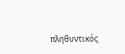πληθυντικός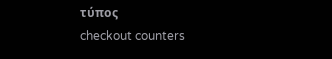τύπος
checkout counters